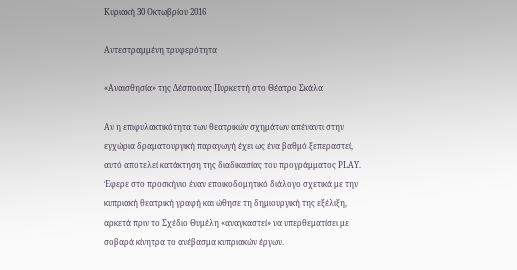Κυριακή 30 Οκτωβρίου 2016

Αντεστραμμένη τρυφερότητα

«Αναισθησία» της Δέσποινας Πυρκεττή στο Θέατρο Σκάλα

Αν η επιφυλακτικότητα των θεατρικών σχημάτων απέναντι στην εγχώρια δραματουργική παραγωγή έχει ως ένα βαθμό ξεπεραστεί, αυτό αποτελεί κατάκτηση της διαδικασίας του προγράμματος PLAY. Έφερε στο προσκήνιο έναν εποικοδομητικό διάλογο σχετικά με την κυπριακή θεατρική γραφή και ώθησε τη δημιουργική της εξέλιξη, αρκετά πριν το Σχέδιο Θυμέλη «αναγκαστεί» να υπερθεματίσει με σοβαρά κίνητρα το ανέβασμα κυπριακών έργων.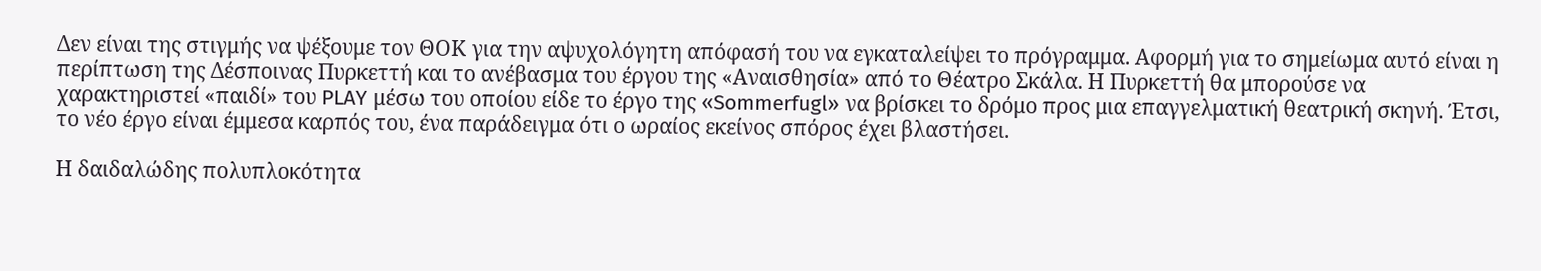Δεν είναι της στιγμής να ψέξουμε τον ΘΟΚ για την αψυχολόγητη απόφασή του να εγκαταλείψει το πρόγραμμα. Αφορμή για το σημείωμα αυτό είναι η περίπτωση της Δέσποινας Πυρκεττή και το ανέβασμα του έργου της «Αναισθησία» από το Θέατρο Σκάλα. Η Πυρκεττή θα μπορούσε να χαρακτηριστεί «παιδί» του PLAY μέσω του οποίου είδε το έργο της «Sommerfugl» να βρίσκει το δρόμο προς μια επαγγελματική θεατρική σκηνή. Έτσι, το νέο έργο είναι έμμεσα καρπός του, ένα παράδειγμα ότι ο ωραίος εκείνος σπόρος έχει βλαστήσει.

Η δαιδαλώδης πολυπλοκότητα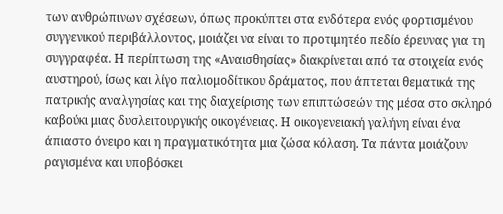των ανθρώπινων σχέσεων, όπως προκύπτει στα ενδότερα ενός φορτισμένου συγγενικού περιβάλλοντος, μοιάζει να είναι το προτιμητέο πεδίο έρευνας για τη συγγραφέα. Η περίπτωση της «Αναισθησίας» διακρίνεται από τα στοιχεία ενός αυστηρού, ίσως και λίγο παλιομοδίτικου δράματος, που άπτεται θεματικά της πατρικής αναλγησίας και της διαχείρισης των επιπτώσεών της μέσα στο σκληρό καβούκι μιας δυσλειτουργικής οικογένειας. Η οικογενειακή γαλήνη είναι ένα άπιαστο όνειρο και η πραγματικότητα μια ζώσα κόλαση. Τα πάντα μοιάζουν ραγισμένα και υποβόσκει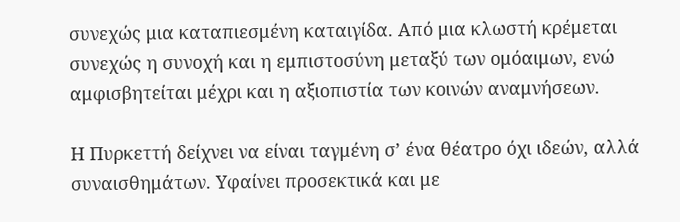συνεχώς μια καταπιεσμένη καταιγίδα. Από μια κλωστή κρέμεται συνεχώς η συνοχή και η εμπιστοσύνη μεταξύ των ομόαιμων, ενώ αμφισβητείται μέχρι και η αξιοπιστία των κοινών αναμνήσεων.

Η Πυρκεττή δείχνει να είναι ταγμένη σ’ ένα θέατρο όχι ιδεών, αλλά συναισθημάτων. Υφαίνει προσεκτικά και με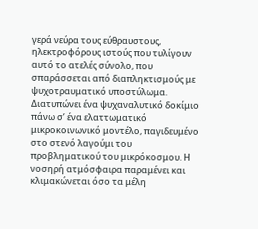γερά νεύρα τους εύθραυστους, ηλεκτροφόρους ιστούς που τυλίγουν αυτό το ατελές σύνολο, που σπαράσσεται από διαπληκτισμούς με ψυχοτραυματικό υποστύλωμα. Διατυπώνει ένα ψυχαναλυτικό δοκίμιο πάνω σ’ ένα ελαττωματικό μικροκοινωνικό μοντέλο, παγιδευμένο στο στενό λαγούμι του προβληματικού του μικρόκοσμου. Η νοσηρή ατμόσφαιρα παραμένει και κλιμακώνεται όσο τα μέλη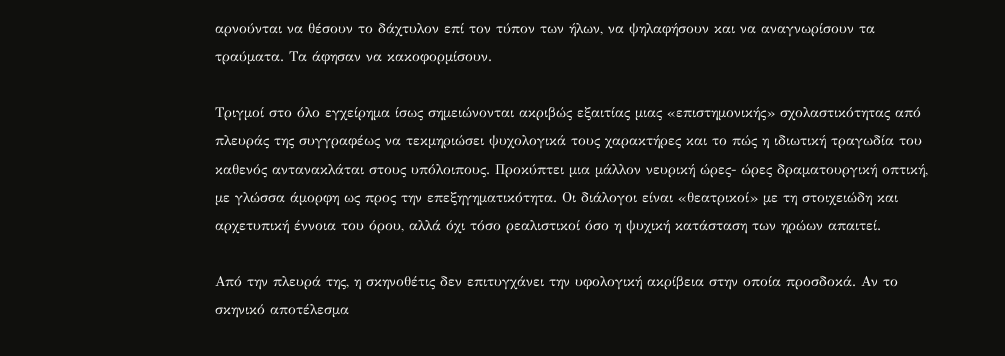αρνούνται να θέσουν το δάχτυλον επί τον τύπον των ήλων, να ψηλαφήσουν και να αναγνωρίσουν τα τραύματα. Τα άφησαν να κακοφορμίσουν.

Τριγμοί στο όλο εγχείρημα ίσως σημειώνονται ακριβώς εξαιτίας μιας «επιστημονικής» σχολαστικότητας από πλευράς της συγγραφέως να τεκμηριώσει ψυχολογικά τους χαρακτήρες και το πώς η ιδιωτική τραγωδία του καθενός αντανακλάται στους υπόλοιπους. Προκύπτει μια μάλλον νευρική ώρες- ώρες δραματουργική οπτική, με γλώσσα άμορφη ως προς την επεξηγηματικότητα. Οι διάλογοι είναι «θεατρικοί» με τη στοιχειώδη και αρχετυπική έννοια του όρου, αλλά όχι τόσο ρεαλιστικοί όσο η ψυχική κατάσταση των ηρώων απαιτεί.

Από την πλευρά της, η σκηνοθέτις δεν επιτυγχάνει την υφολογική ακρίβεια στην οποία προσδοκά. Αν το σκηνικό αποτέλεσμα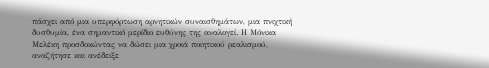πάσχει από μια υπερφόρτωση αρνητικών συναισθημάτων, μια πνιχτική δυσθυμία, ένα σημαντικό μερίδιο ευθύνης της αναλογεί. Η Μόνικα Μελέκη προσδοκώντας να δώσει μια χροιά ποιητικού ρεαλισμού, αναζήτησε και ανέδειξε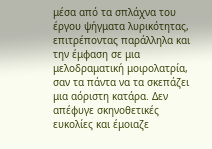μέσα από τα σπλάχνα του έργου ψήγματα λυρικότητας, επιτρέποντας παράλληλα και την έμφαση σε μια μελοδραματική μοιρολατρία, σαν τα πάντα να τα σκεπάζει μια αόριστη κατάρα. Δεν απέφυγε σκηνοθετικές ευκολίες και έμοιαζε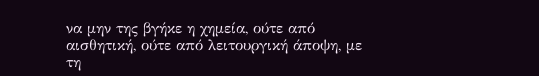να μην της βγήκε η χημεία, ούτε από αισθητική, ούτε από λειτουργική άποψη, με τη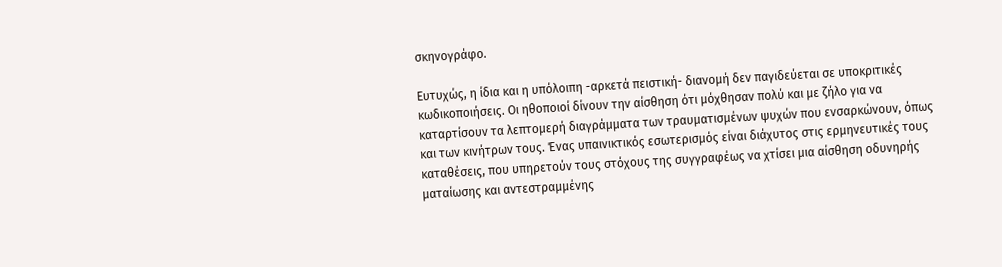σκηνογράφο.

Ευτυχώς, η ίδια και η υπόλοιπη -αρκετά πειστική- διανομή δεν παγιδεύεται σε υποκριτικές κωδικοποιήσεις. Οι ηθοποιοί δίνουν την αίσθηση ότι μόχθησαν πολύ και με ζήλο για να καταρτίσουν τα λεπτομερή διαγράμματα των τραυματισμένων ψυχών που ενσαρκώνουν, όπως και των κινήτρων τους. Ένας υπαινικτικός εσωτερισμός είναι διάχυτος στις ερμηνευτικές τους καταθέσεις, που υπηρετούν τους στόχους της συγγραφέως να χτίσει μια αίσθηση οδυνηρής ματαίωσης και αντεστραμμένης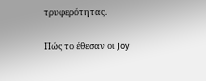τρυφερότητας.

Πώς το έθεσαν οι Joy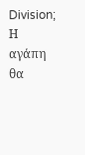Division; Η αγάπη θα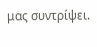μας συντρίψει.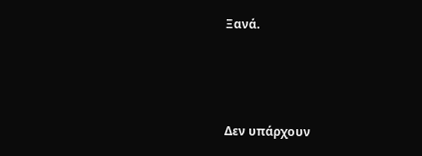Ξανά.



Δεν υπάρχουν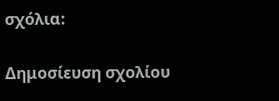σχόλια:

Δημοσίευση σχολίου